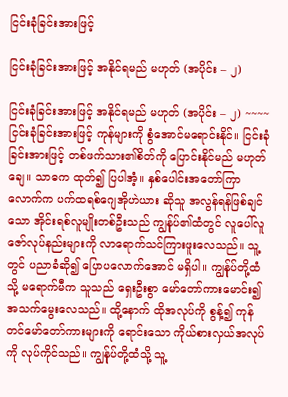ငြင်းခုံခြင်းအားဖြင့်

ငြင်းခုံခြင်းအားဖြင့် အနိုင်ရမည် မဟုတ် (အပိုင်း – ၂)

ငြင်းခုံခြင်းအားဖြင့် အနိုင်ရမည် မဟုတ် (အပိုင်း – ၂) ~~~~
ငြင်းခုံခြင်းအားဖြင့် ကုန်များကို စွံအောင်မရောင်းနိုင်။ ငြင်းခုံခြင်းအားဖြင့် တစ်ဖက်သား၏စိတ်ကို ပြောင်းနိုင်မည် မဟုတ်ချေ။ သာဓက ထုတ်၍ ပြပါအံ့။ နှစ်ပေါင်းအတော်ကြာလောက်က ပက်ထရစ်ဂျေအိုဟဲယား ဆိုသူ အလွန်ရန်ဖြစ်ချင်သော အိုင်းရစ်လူမျိုးတစ်ဦးသည် ကျွန်ုပ်၏ထံတွင် လူပေါ်လူဇော်လုပ်နည်းများကို လာရောက်သင်ကြားဖူးလေသည်။ သူ့တွင် ပညာခံဆို၍ ပြောပလောက်အောင် မရှိပါ။ ကျွန်ုပ်တို့ထံသို့ မရောက်မီက သူသည် ရှေးဦးစွာ မော်တော်ကားမောင်း၍ အသက်မွေးလေသည်။ ထို့နောက် ထိုအလုပ်ကို စွန့်၍ ကုန်တင်မော်တော်ကားများကို ရောင်းသော ကိုယ်စားလှယ်အလုပ်ကို လုပ်ကိုင်သည်။ ကျွန်ုပ်တို့ထံသို့ သူ့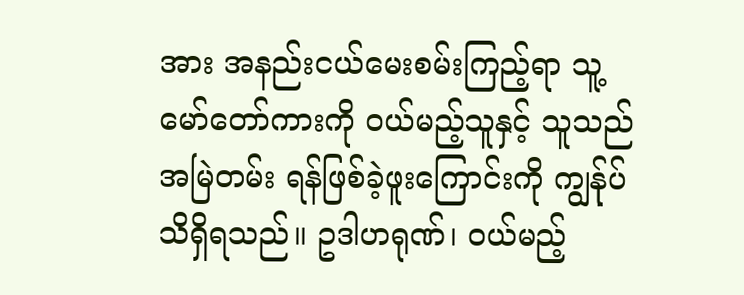အား အနည်းငယ်မေးစမ်းကြည့်ရာ သူ့မော်တော်ကားကို ဝယ်မည့်သူနှင့် သူသည် အမြဲတမ်း ရန်ဖြစ်ခဲ့ဖူးကြောင်းကို ကျွန်ုပ် သိရှိရသည်။ ဥဒါဟရုဏ်၊ ဝယ်မည့်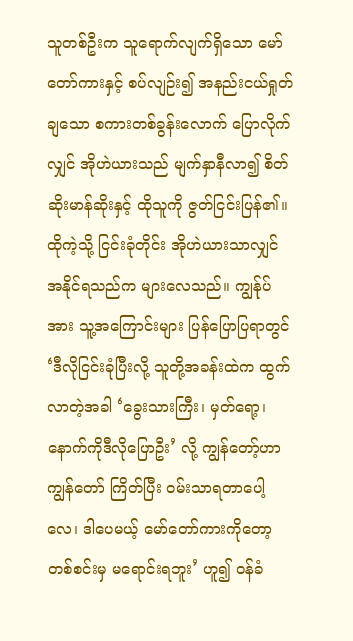သူတစ်ဦးက သူရောက်လျက်ရှိသော မော်တော်ကားနှင့် စပ်လျဉ်း၍ အနည်းငယ်ရှုတ်ချသော စကားတစ်ခွန်းလောက် ပြောလိုက်လျှင် အိုဟဲယားသည် မျက်နှာနီလာ၍ စိတ်ဆိုးမာန်ဆိုးနှင့် ထိုသူကို ဇွတ်ငြင်းပြန်၏။ ထိုကဲ့သို့ ငြင်းခုံတိုင်း အိုဟဲယားသာလျှင် အနိုင်ရသည်က များလေသည်။ ကျွန်ုပ်အား သူ့အကြောင်းများ ပြန်ပြောပြရာတွင် ‘ဒီလိုငြင်းခုံပြီးလို့ သူတို့အခန်းထဲက ထွက်လာတဲ့အခါ ‘ခွေးသားကြီး၊ မှတ်ရော့၊ နောက်ကိုဒီလိုပြောဦး’ လို့ ကျွန်တော့်ဟာကျွန်တော် ကြိတ်ပြီး ဝမ်းသာရတာပေါ့လေ၊ ဒါပေမယ့် မော်တော်ကားကိုတော့ တစ်စင်းမှ မရောင်းရဘူး’ ဟူ၍ ဝန်ခံ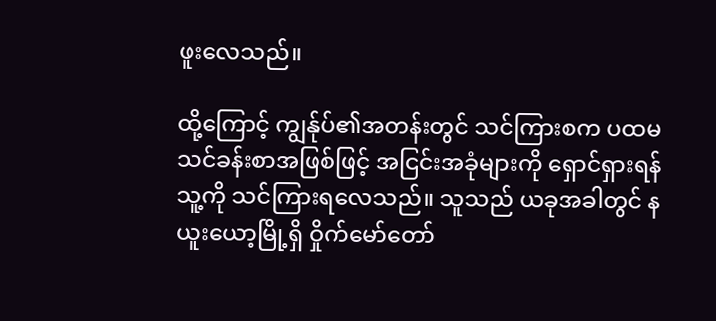ဖူးလေသည်။

ထို့ကြောင့် ကျွန်ုပ်၏အတန်းတွင် သင်ကြားစက ပထမသင်ခန်းစာအဖြစ်ဖြင့် အငြင်းအခုံများကို ရှောင်ရှားရန် သူ့ကို သင်ကြားရလေသည်။ သူသည် ယခုအခါတွင် နယူးယော့မြို့ရှိ ဝှိုက်မော်တော်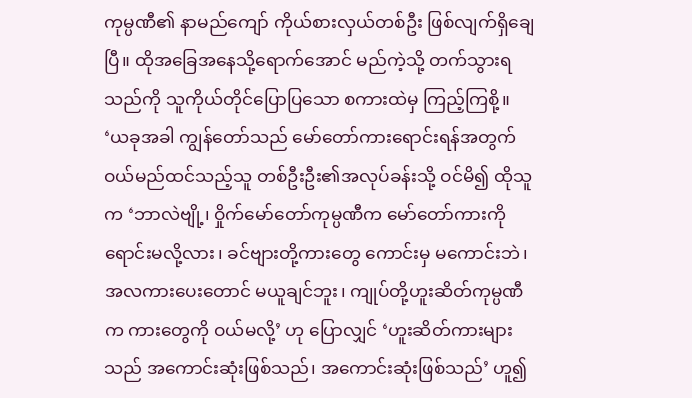ကုမ္ပဏီ၏ နာမည်ကျော် ကိုယ်စားလှယ်တစ်ဦး ဖြစ်လျက်ရှိချေပြီ။ ထိုအခြေအနေသို့ရောက်အောင် မည်ကဲ့သို့ တက်သွားရသည်ကို သူကိုယ်တိုင်ပြောပြသော စကားထဲမှ ကြည့်ကြစို့။ ‘ယခုအခါ ကျွန်တော်သည် မော်တော်ကားရောင်းရန်အတွက် ဝယ်မည်ထင်သည့်သူ တစ်ဦးဦး၏အလုပ်ခန်းသို့ ဝင်မိ၍ ထိုသူက ‘ဘာလဲဗျို့၊ ဝှိုက်မော်တော်ကုမ္ပဏီက မော်တော်ကားကို ရောင်းမလို့လား၊ ခင်ဗျားတို့ကားတွေ ကောင်းမှ မကောင်းဘဲ၊ အလကားပေးတောင် မယူချင်ဘူး၊ ကျုပ်တို့ဟူးဆိတ်ကုမ္ပဏီက ကားတွေကို ဝယ်မလို့’ ဟု ပြောလျှင် ‘ဟူးဆိတ်ကားများသည် အကောင်းဆုံးဖြစ်သည်၊ အကောင်းဆုံးဖြစ်သည်’ ဟူ၍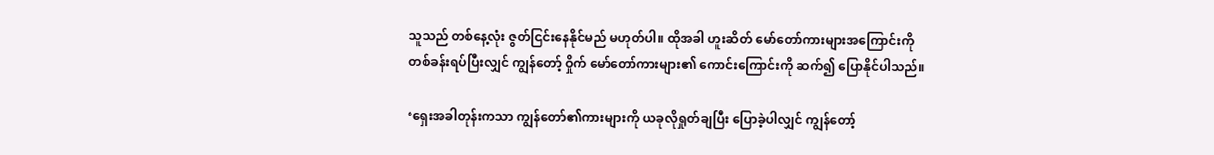သူသည် တစ်နေ့လုံး ဇွတ်ငြင်းနေနိုင်မည် မဟုတ်ပါ။ ထိုအခါ ဟူးဆိတ် မော်တော်ကားများအကြောင်းကို တစ်ခန်းရပ်ပြီးလျှင် ကျွန်တော့် ဝှိုက် မော်တော်ကားများ၏ ကောင်းကြောင်းကို ဆက်၍ ပြောနိုင်ပါသည်။

‘ရှေးအခါတုန်းကသာ ကျွန်တော်၏ကားများကို ယခုလိုရှုတ်ချပြီး ပြောခဲ့ပါလျှင် ကျွန်တော့်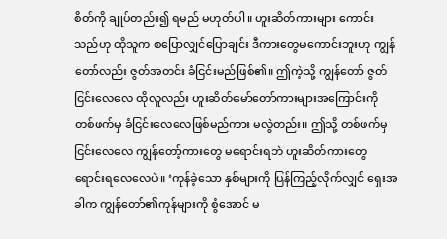စိတ်ကို ချုပ်တည်း၍ ရမည် မဟုတ်ပါ။ ဟူးဆိတ်ကားများ ကောင်းသည်ဟု ထိုသူက စပြောလျှင်ပြောချင်း ဒီကားတွေမကောင်းဘူးဟု ကျွန်တော်လည်း ဇွတ်အတင်း ခံငြင်းမည်ဖြစ်၏။ ဤကဲ့သို့ ကျွန်တော် ဇွတ်ငြင်းလေလေ ထိုလူလည်း ဟူးဆိတ်မော်တော်ကားများအကြောင်းကို တစ်ဖက်မှ ခံငြင်းလေလေဖြစ်မည်ကား မလွဲတည်း။ ဤသို့ တစ်ဖက်မှ ငြင်းလေလေ ကျွန်တော့်ကားတွေ မရောင်းရဘဲ ဟူးဆိတ်ကားတွေ ရောင်းရလေလေပဲ။ ‘ကုန်ခဲ့သော နှစ်များကို ပြန်ကြည့်လိုက်လျှင် ရှေးအခါက ကျွန်တော်၏ကုန်များကို စွံအောင် မ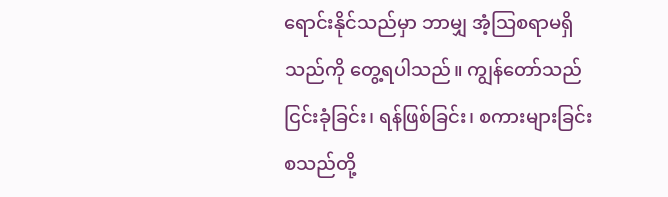ရောင်းနိုင်သည်မှာ ဘာမျှ အံ့သြစရာမရှိသည်ကို တွေ့ရပါသည်။ ကျွန်တော်သည် ငြင်းခုံခြင်း၊ ရန်ဖြစ်ခြင်း၊ စကားများခြင်း စသည်တို့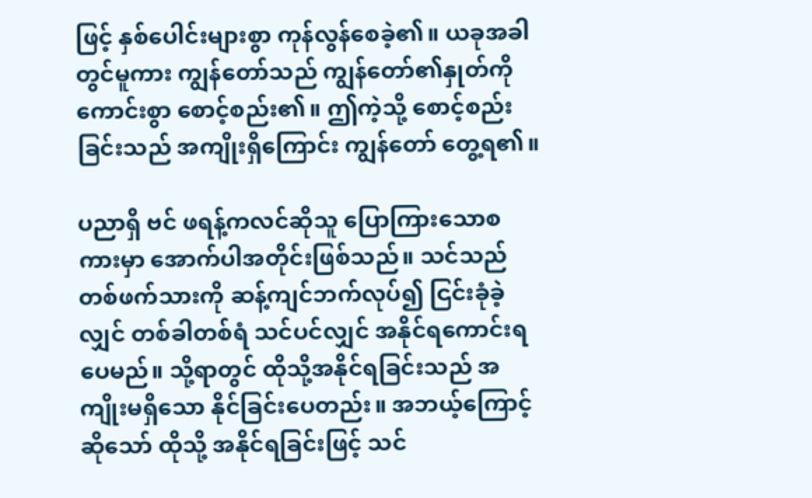ဖြင့် နှစ်ပေါင်းများစွာ ကုန်လွန်စေခဲ့၏။ ယခုအခါတွင်မူကား ကျွန်တော်သည် ကျွန်တော်၏နှုတ်ကို ကောင်းစွာ စောင့်စည်း၏။ ဤကဲ့သို့ စောင့်စည်းခြင်းသည် အကျိုးရှိကြောင်း ကျွန်တော် တွေ့ရ၏။

ပညာရှိ ဗင် ဖရန့်ကလင်ဆိုသူ ပြောကြားသောစကားမှာ အောက်ပါအတိုင်းဖြစ်သည်။ သင်သည် တစ်ဖက်သားကို ဆန့်ကျင်ဘက်လုပ်၍ ငြင်းခုံခဲ့လျှင် တစ်ခါတစ်ရံ သင်ပင်လျှင် အနိုင်ရကောင်းရပေမည်။ သို့ရာတွင် ထိုသို့အနိုင်ရခြင်းသည် အကျိုးမရှိသော နိုင်ခြင်းပေတည်း။ အဘယ့်ကြောင့်ဆိုသော် ထိုသို့ အနိုင်ရခြင်းဖြင့် သင်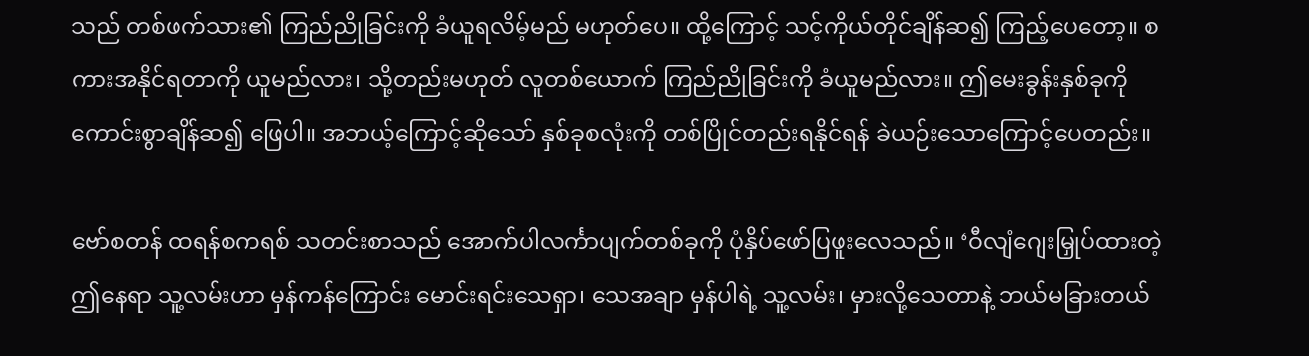သည် တစ်ဖက်သား၏ ကြည်ညိုခြင်းကို ခံယူရလိမ့်မည် မဟုတ်ပေ။ ထို့ကြောင့် သင့်ကိုယ်တိုင်ချိန်ဆ၍ ကြည့်ပေတော့။ စကားအနိုင်ရတာကို ယူမည်လား၊ သို့တည်းမဟုတ် လူတစ်ယောက် ကြည်ညိုခြင်းကို ခံယူမည်လား။ ဤမေးခွန်းနှစ်ခုကို ကောင်းစွာချိန်ဆ၍ ဖြေပါ။ အဘယ့်ကြောင့်ဆိုသော် နှစ်ခုစလုံးကို တစ်ပြိုင်တည်းရနိုင်ရန် ခဲယဉ်းသောကြောင့်ပေတည်း။

ဗော်စတန် ထရန်စကရစ် သတင်းစာသည် အောက်ပါလင်္ကာပျက်တစ်ခုကို ပုံနှိပ်ဖော်ပြဖူးလေသည်။ ‘ဝီလျံဂျေးမြှုပ်ထားတဲ့ ဤနေရာ သူ့လမ်းဟာ မှန်ကန်ကြောင်း မောင်းရင်းသေရှာ၊ သေအချာ မှန်ပါရဲ့ သူ့လမ်း၊ မှားလို့သေတာနဲ့ ဘယ်မခြားတယ်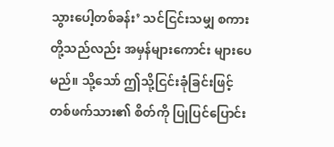သွားပေါ့တစ်ခန်း’ သင်ငြင်းသမျှ စကားတို့သည်လည်း အမှန်များကောင်း များပေမည်။ သို့သော် ဤသို့ငြင်းခုံခြင်းဖြင့် တစ်ဖက်သား၏ စိတ်ကို ပြုပြင်ပြောင်း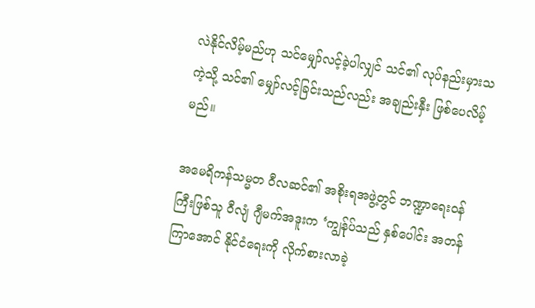လဲနိုင်လိမ့်မည်ဟု သင်မျှော်လင့်ခဲ့ပါလျှင် သင်၏ လုပ်နည်းမှားသကဲ့သို့ သင်၏ မျှော်လင့်ခြင်းသည်လည်း အချည်းနှီး ဖြစ်ပေလိမ့်မည်။

အမေရိကန်သမ္မတ ဝီလဆင်၏ အစိုးရအဖွဲ့တွင် ဘဏ္ဍာရေးဝန်ကြီးဖြစ်သူ ဝီလျံ ဂျီမက်အဒူးက ‘ကျွန်ုပ်သည် နှစ်ပေါင်း အတန်ကြာအောင် နိုင်ငံရေးကို လိုက်စားလာခဲ့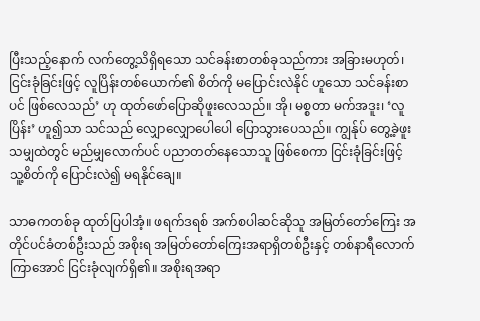ပြီးသည့်နောက် လက်တွေ့သိရှိရသော သင်ခန်းစာတစ်ခုသည်ကား အခြားမဟုတ်၊ ငြင်းခုံခြင်းဖြင့် လူပြိန်းတစ်ယောက်၏ စိတ်ကို မပြောင်းလဲနိုင် ဟူသော သင်ခန်းစာပင် ဖြစ်လေသည်’ ဟု ထုတ်ဖော်ပြောဆိုဖူးလေသည်။ အို၊ မစ္စတာ မက်အဒူး၊ ‘လူပြိန်း’ ဟူ၍သာ သင်သည် လျှောလျှောပေါပေါ ပြောသွားပေသည်။ ကျွန်ုပ် တွေ့ခဲ့ဖူးသမျှထဲတွင် မည်မျှလောက်ပင် ပညာတတ်နေသောသူ ဖြစ်စေကာ ငြင်းခုံခြင်းဖြင့် သူ့စိတ်ကို ပြောင်းလဲ၍ မရနိုင်ချေ။

သာဓကတစ်ခု ထုတ်ပြပါအံ့။ ဖရက်ဒရစ် အက်စပါဆင်ဆိုသူ အမြတ်တော်ကြေး အတိုင်ပင်ခံတစ်ဦးသည် အစိုးရ အမြတ်တော်ကြေးအရာရှိတစ်ဦးနှင့် တစ်နာရီလောက် ကြာအောင် ငြင်းခုံလျက်ရှိ၏။ အစိုးရအရာ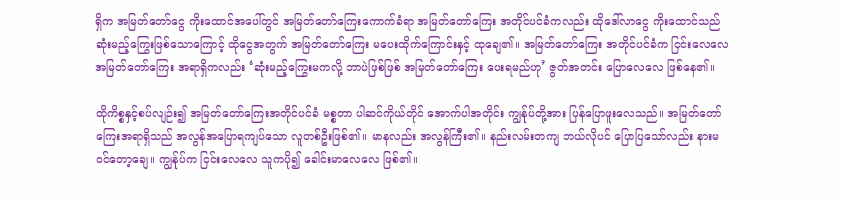ရှိက အမြတ်တော်ငွေ ကိုးထောင်အပေါ်တွင် အမြတ်တော်ကြေးကောက်ခံရာ အမြတ်တော်ကြေး အတိုင်ပင်ခံကလည်း ထိုဒေါ်လာငွေ ကိုးထောင်သည် ဆုံးမည့်ကြွေးဖြစ်သောကြောင့် ထိုငွေအတွက် အမြတ်တော်ကြေး မပေးထိုက်ကြောင်းနှင့် ထုချေ၏။ အမြတ်တော်ကြေး အတိုင်ပင်ခံက ငြင်းလေလေ အမြတ်တော်ကြေး အရာရှိကလည်း ‘ဆုံးမည့်ကြွေးမကလို့ ဘာပဲဖြစ်ဖြစ် အမြတ်တော်ကြေး ပေးရမည်ဟု’ ဇွတ်အတင်း ပြောလေလေ ဖြစ်နေ၏။

ထိုကိစ္စနှင့်စပ်လျဉ်း၍ အမြတ်တော်ကြေးအတိုင်ပင်ခံ မစ္စတာ ပါဆင်ကိုယ်တိုင် အောက်ပါအတိုင်း ကျွန်ုပ်တို့အား ပြန်ပြောဖူးလေသည်။ အမြတ်တော်ကြေးအရာရှိသည် အလွန်အပြောရကျပ်သော လူတစ်ဦးဖြစ်၏။ မာနလည်း အလွန်ကြီး၏။ နည်းလမ်းတကျ ဘယ်လိုပင် ပြောပြသော်လည်း နားမဝင်တော့ချေ။ ကျွန်ုပ်က ငြင်းလေလေ သူကပို၍ ခေါင်းမာလေလေ ဖြစ်၏။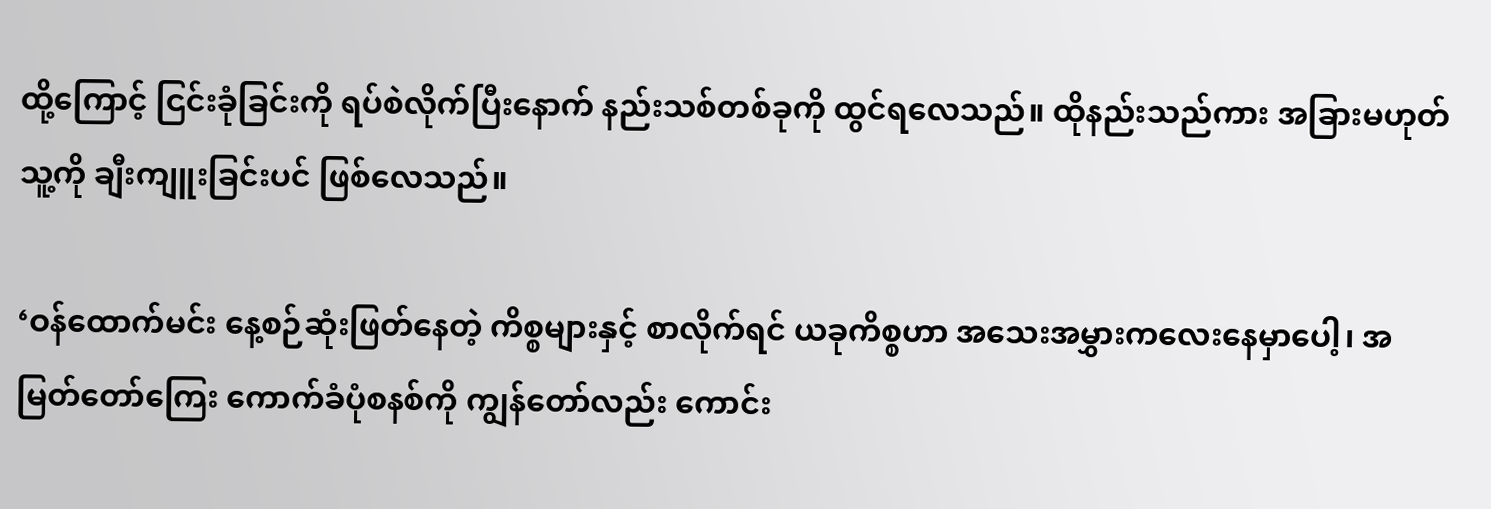ထို့ကြောင့် ငြင်းခုံခြင်းကို ရပ်စဲလိုက်ပြီးနောက် နည်းသစ်တစ်ခုကို ထွင်ရလေသည်။ ထိုနည်းသည်ကား အခြားမဟုတ် သူ့ကို ချီးကျူးခြင်းပင် ဖြစ်လေသည်။

‘ဝန်ထောက်မင်း နေ့စဉ်ဆုံးဖြတ်နေတဲ့ ကိစ္စများနှင့် စာလိုက်ရင် ယခုကိစ္စဟာ အသေးအမွှားကလေးနေမှာပေါ့၊ အမြတ်တော်ကြေး ကောက်ခံပုံစနစ်ကို ကျွန်တော်လည်း ကောင်း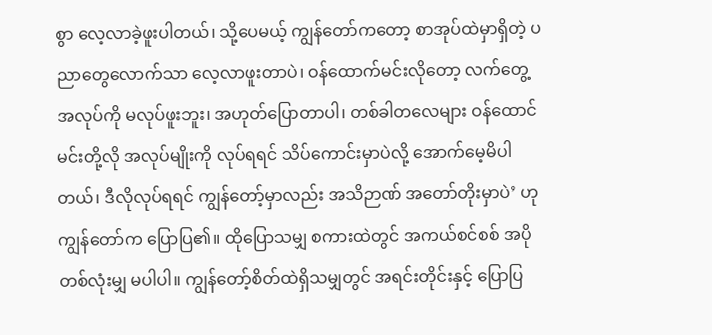စွာ လေ့လာခဲ့ဖူးပါတယ်၊ သို့ပေမယ့် ကျွန်တော်ကတော့ စာအုပ်ထဲမှာရှိတဲ့ ပညာတွေလောက်သာ လေ့လာဖူးတာပဲ၊ ဝန်ထောက်မင်းလိုတော့ လက်တွေ့အလုပ်ကို မလုပ်ဖူးဘူး၊ အဟုတ်ပြောတာပါ၊ တစ်ခါတလေများ ဝန်ထောင်မင်းတို့လို အလုပ်မျိုးကို လုပ်ရရင် သိပ်ကောင်းမှာပဲလို့ အောက်မေ့မိပါတယ်၊ ဒီလိုလုပ်ရရင် ကျွန်တော့်မှာလည်း အသိဉာဏ် အတော်တိုးမှာပဲ’ ဟု ကျွန်တော်က ပြောပြ၏။ ထိုပြောသမျှ စကားထဲတွင် အကယ်စင်စစ် အပိုတစ်လုံးမျှ မပါပါ။ ကျွန်တော့်စိတ်ထဲရှိသမျှတွင် အရင်းတိုင်းနှင့် ပြောပြ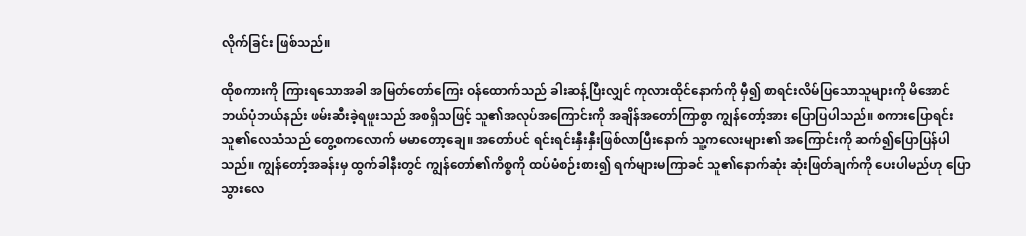လိုက်ခြင်း ဖြစ်သည်။

ထိုစကားကို ကြားရသောအခါ အမြတ်တော်ကြေး ဝန်ထောက်သည် ခါးဆန့်ပြီးလျှင် ကုလားထိုင်နောက်ကို မှီ၍ စာရင်းလိမ်ပြသောသူများကို မိအောင် ဘယ်ပုံဘယ်နည်း ဖမ်းဆီးခဲ့ရဖူးသည် အစရှိသဖြင့် သူ၏အလုပ်အကြောင်းကို အချိန်အတော်ကြာစွာ ကျွန်တော့်အား ပြောပြပါသည်။ စကားပြောရင်း သူ၏လေသံသည် တွေ့စကလောက် မမာတော့ချေ။ အတော်ပင် ရင်းရင်းနှီးနှီးဖြစ်လာပြီးနောက် သူ့ကလေးများ၏ အကြောင်းကို ဆက်၍ပြောပြန်ပါသည်။ ကျွန်တော့်အခန်းမှ ထွက်ခါနီးတွင် ကျွန်တော်၏ကိစ္စကို ထပ်မံစဉ်းစား၍ ရက်များမကြာခင် သူ၏နောက်ဆုံး ဆုံးဖြတ်ချက်ကို ပေးပါမည်ဟု ပြောသွားလေ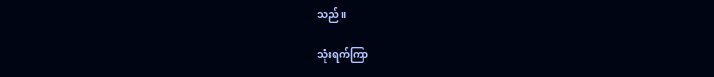သည်။

သုံးရက်ကြာ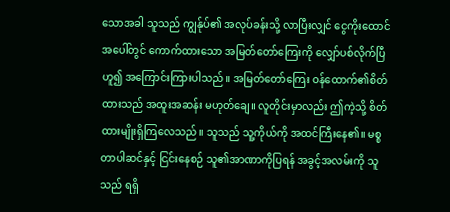သောအခါ သူသည် ကျွန်ုပ်၏ အလုပ်ခန်းသို့ လာပြီးလျှင် ငွေကိုးထောင်အပေါ်တွင် ကောက်ထားသော အမြတ်တော်ကြေးကို လျှော်ပစ်လိုက်ပြီဟူ၍ အကြောင်းကြားပါသည်။ အမြတ်တော်ကြေး ဝန်ထောက်၏စိတ်ထားသည် အထူးအဆန်း မဟုတ်ချေ။ လူတိုင်းမှာလည်း ဤကဲ့သို့ စိတ်ထားမျိုးရှိကြလေသည်။ သူသည် သူ့ကိုယ်ကို အထင်ကြီးနေ၏။ မစ္စတာပါဆင်နှင့် ငြင်းနေစဉ် သူ၏အာဏာကိုပြရန် အခွင့်အလမ်းကို သူသည် ရရှိ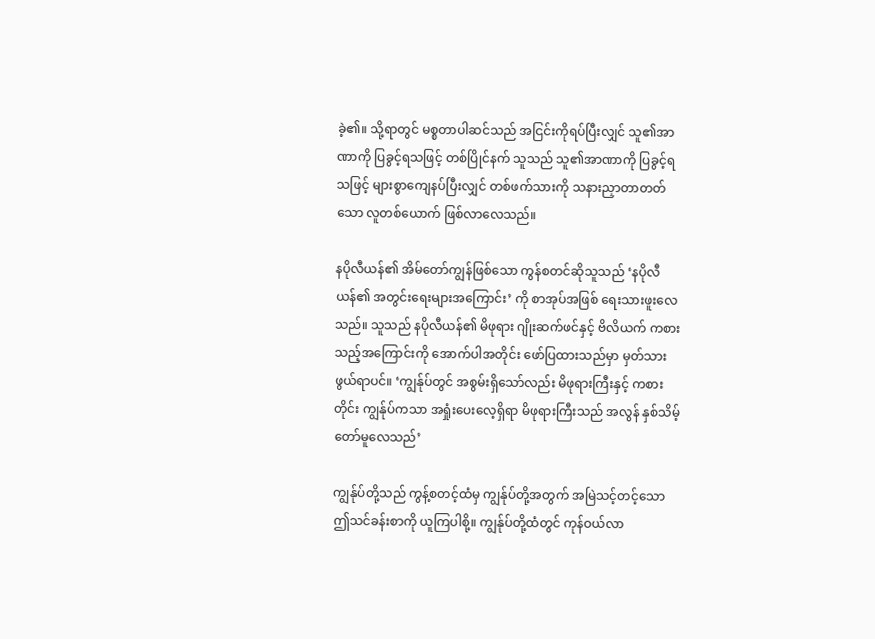ခဲ့၏။ သို့ရာတွင် မစ္စတာပါဆင်သည် အငြင်းကိုရပ်ပြီးလျှင် သူ၏အာဏာကို ပြခွင့်ရသဖြင့် တစ်ပြိုင်နက် သူသည် သူ၏အာဏာကို ပြခွင့်ရသဖြင့် များစွာကျေနပ်ပြီးလျှင် တစ်ဖက်သားကို သနားညှာတာတတ်သော လူတစ်ယောက် ဖြစ်လာလေသည်။

နပိုလီယန်၏ အိမ်တော်ကျွန်ဖြစ်သော ကွန်စတင်ဆိုသူသည် ‘နပိုလီယန်၏ အတွင်းရေးများအကြောင်း’ ကို စာအုပ်အဖြစ် ရေးသားဖူးလေသည်။ သူသည် နပိုလီယန်၏ မိဖုရား ဂျိုးဆက်ဖင်နှင့် ဗိလိယက် ကစားသည့်အကြောင်းကို အောက်ပါအတိုင်း ဖော်ပြထားသည်မှာ မှတ်သားဖွယ်ရာပင်။ ‘ကျွန်ုပ်တွင် အစွမ်းရှိသော်လည်း မိဖုရားကြီးနှင့် ကစားတိုင်း ကျွန်ုပ်ကသာ အရှုံးပေးလေ့ရှိရာ မိဖုရားကြီးသည် အလွန် နှစ်သိမ့်တော်မူလေသည်’

ကျွန်ုပ်တို့သည် ကွန့်စတင့်ထံမှ ကျွန်ုပ်တို့အတွက် အမြဲသင့်တင့်သော ဤသင်ခန်းစာကို ယူကြပါစို့။ ကျွန်ုပ်တို့ထံတွင် ကုန်ဝယ်လာ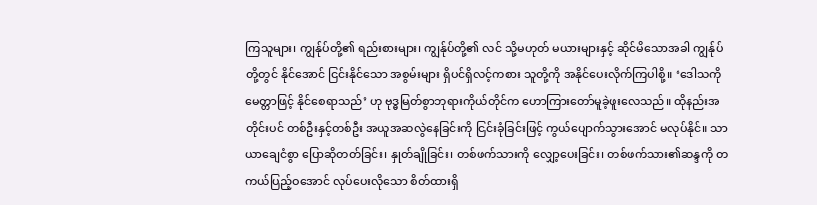ကြသူများ၊ ကျွန်ုပ်တို့၏ ရည်းစားများ၊ ကျွန်ုပ်တို့၏ လင် သို့မဟုတ် မယားများနှင့် ဆိုင်မိသောအခါ ကျွန်ုပ်တို့တွင် နိုင်အောင် ငြင်းနိုင်သော အစွမ်းများ ရှိပင်ရှိလင့်ကစား သူတို့ကို အနိုင်ပေးလိုက်ကြပါစို့။ ‘ဒေါသကို မေတ္တာဖြင့် နိုင်စေရာသည်’ ဟု ဗုဒ္ဓမြတ်စွာဘုရားကိုယ်တိုင်က ဟောကြားတော်မူခဲ့ဖူးလေသည်။ ထိုနည်းအတိုင်းပင် တစ်ဦးနှင့်တစ်ဦး အယူအဆလွဲနေခြင်းကို ငြင်းခုံခြင်းဖြင့် ကွယ်ပျောက်သွားအောင် မလုပ်နိုင်။ သာယာချေငံစွာ ပြောဆိုတတ်ခြင်း၊ နှုတ်ချိုခြင်း၊ တစ်ဖက်သားကို လျှော့ပေးခြင်း၊ တစ်ဖက်သား၏ဆန္ဒကို တကယ်ပြည့်ဝအောင် လုပ်ပေးလိုသော စိတ်ထားရှိ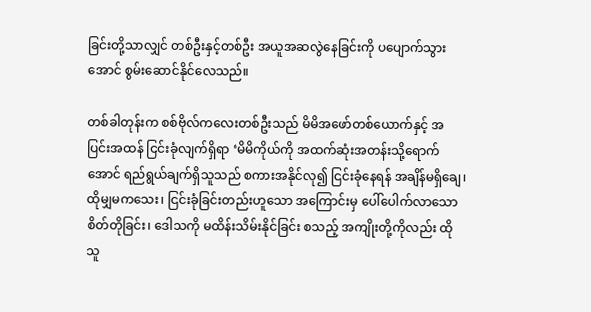ခြင်းတို့သာလျှင် တစ်ဦးနှင့်တစ်ဦး အယူအဆလွဲနေခြင်းကို ပပျောက်သွားအောင် စွမ်းဆောင်နိုင်လေသည်။

တစ်ခါတုန်းက စစ်ဗိုလ်ကလေးတစ်ဦးသည် မိမိအဖော်တစ်ယောက်နှင့် အပြင်းအထန် ငြင်းခုံလျက်ရှိရာ ‘မိမိကိုယ်ကို အထက်ဆုံးအတန်းသို့ရောက်အောင် ရည်ရွယ်ချက်ရှိသူသည် စကားအနိုင်လု၍ ငြင်းခုံနေရန် အချိန်မရှိချေ၊ ထိုမျှမကသေး၊ ငြင်းခုံခြင်းတည်းဟူသော အကြောင်းမှ ပေါ်ပေါက်လာသော စိတ်တိုခြင်း၊ ဒေါသကို မထိန်းသိမ်းနိုင်ခြင်း စသည့် အကျိုးတို့ကိုလည်း ထိုသူ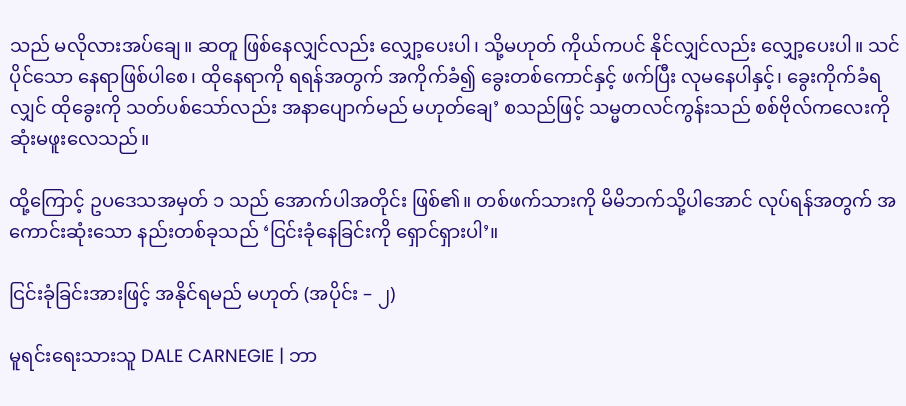သည် မလိုလားအပ်ချေ။ ဆတူ ဖြစ်နေလျှင်လည်း လျှော့ပေးပါ၊ သို့မဟုတ် ကိုယ်ကပင် နိုင်လျှင်လည်း လျှော့ပေးပါ။ သင်ပိုင်သော နေရာဖြစ်ပါစေ၊ ထိုနေရာကို ရရန်အတွက် အကိုက်ခံ၍ ခွေးတစ်ကောင်နှင့် ဖက်ပြီး လုမနေပါနှင့်၊ ခွေးကိုက်ခံရလျှင် ထိုခွေးကို သတ်ပစ်သော်လည်း အနာပျောက်မည် မဟုတ်ချေ’ စသည်ဖြင့် သမ္မတလင်ကွန်းသည် စစ်ဗိုလ်ကလေးကို ဆုံးမဖူးလေသည်။

ထို့ကြောင့် ဥပဒေသအမှတ် ၁ သည် အောက်ပါအတိုင်း ဖြစ်၏။ တစ်ဖက်သားကို မိမိဘက်သို့ပါအောင် လုပ်ရန်အတွက် အကောင်းဆုံးသော နည်းတစ်ခုသည် ‘ငြင်းခုံနေခြင်းကို ရှောင်ရှားပါ’။

ငြင်းခုံခြင်းအားဖြင့် အနိုင်ရမည် မဟုတ် (အပိုင်း – ၂)

မူရင်းရေးသားသူ DALE CARNEGIE | ဘာ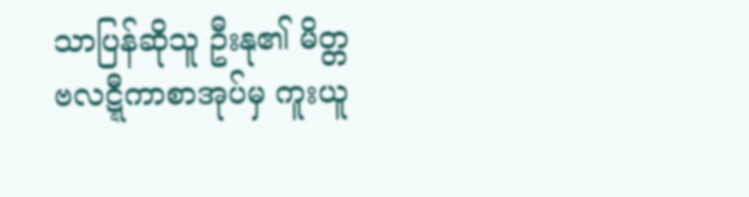သာပြန်ဆိုသူ ဦးနု၏ မိတ္တဗလဋ္ဋီကာစာအုပ်မှ ကူးယူ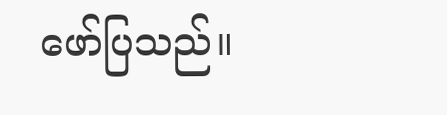ဖော်ပြသည်။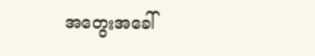အတွေးအခေါ်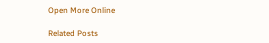Open More Online

Related Posts